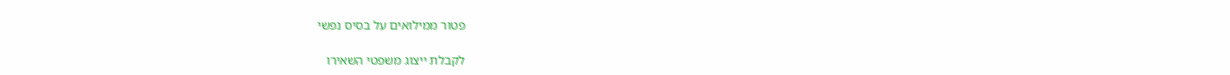פטור ממילואים על בסיס נפשי

לקבלת ייצוג משפטי השאירו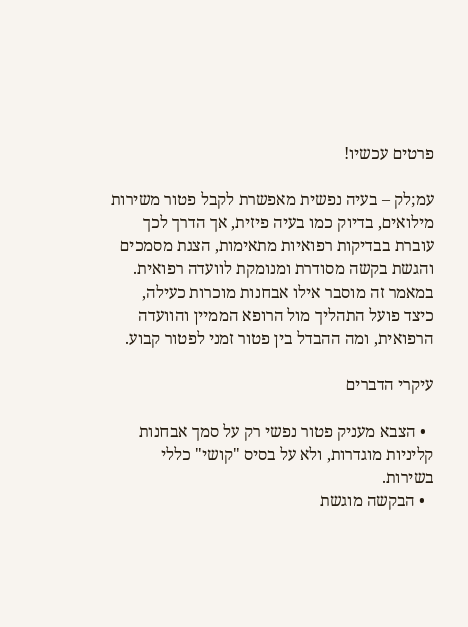פרטים עכשיו!

עמ;לק – בעיה נפשית מאפשרת לקבל פטור משירות מילואים, בדיוק כמו בעיה פיזית, אך הדרך לכך עוברת בבדיקות רפואיות מתאימות, הצגת מסמכים והגשת בקשה מסודרת ומנומקת לוועדה רפואית. במאמר זה מוסבר אילו אבחנות מוכרות כעילה, כיצד פועל התהליך מול הרופא הממיין והוועדה הרפואית, ומה ההבדל בין פטור זמני לפטור קבוע.

עיקרי הדברים

  • הצבא מעניק פטור נפשי רק על סמך אבחנות קליניות מוגדרות, ולא על בסיס "קושי" כללי בשירות.
  • הבקשה מוגשת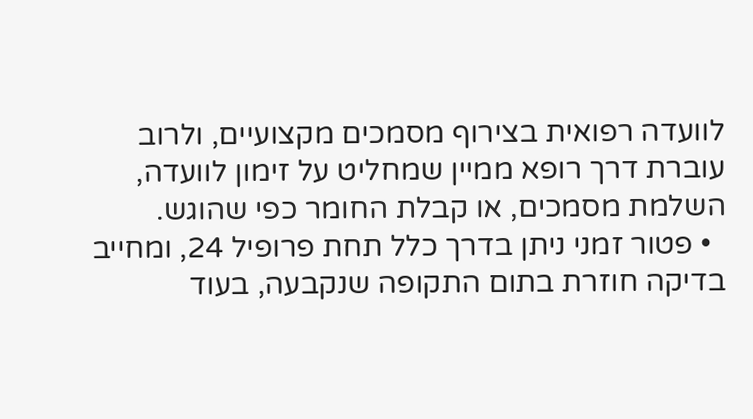לוועדה רפואית בצירוף מסמכים מקצועיים, ולרוב עוברת דרך רופא ממיין שמחליט על זימון לוועדה, השלמת מסמכים, או קבלת החומר כפי שהוגש.
  • פטור זמני ניתן בדרך כלל תחת פרופיל 24, ומחייב בדיקה חוזרת בתום התקופה שנקבעה, בעוד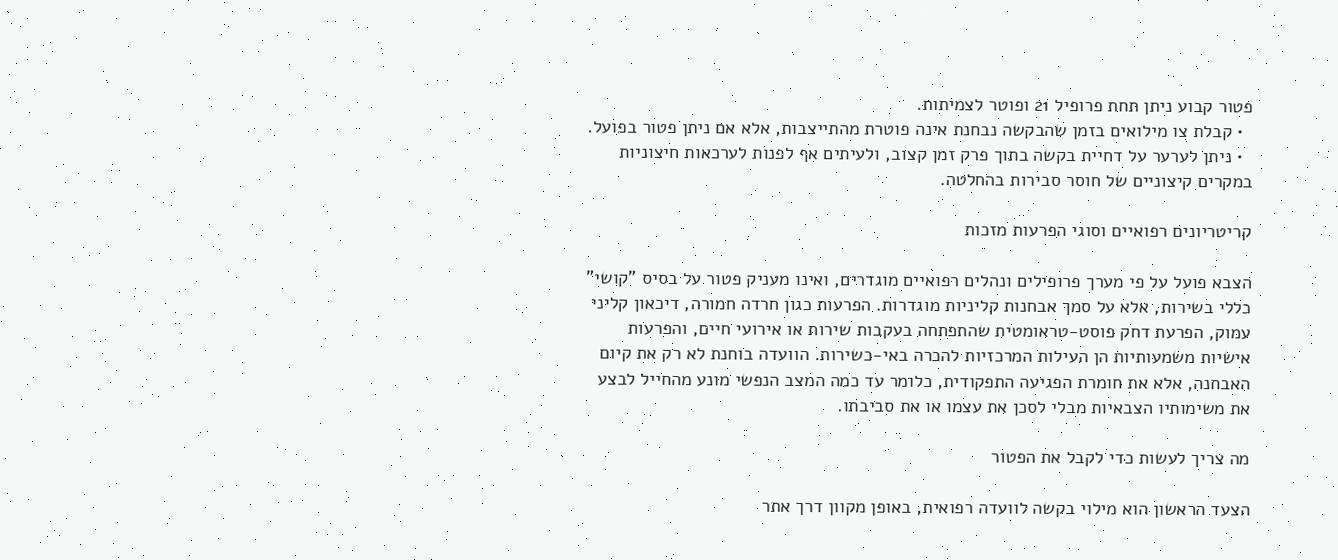פטור קבוע ניתן תחת פרופיל 21 ופוטר לצמיתות.
  • קבלת צו מילואים בזמן שהבקשה נבחנת אינה פוטרת מהתייצבות, אלא אם ניתן פטור בפועל.
  • ניתן לערער על דחיית בקשה בתוך פרק זמן קצוב, ולעיתים אף לפנות לערכאות חיצוניות במקרים קיצוניים של חוסר סבירות בהחלטה.

קריטריונים רפואיים וסוגי הפרעות מזכות

הצבא פועל על פי מערך פרופילים ונהלים רפואיים מוגדרים, ואינו מעניק פטור על בסיס "קושי" כללי בשירות, אלא על סמך אבחנות קליניות מוגדרות. הפרעות כגון חרדה חמורה, דיכאון קליני עמוק, הפרעת דחק פוסט-טראומטית שהתפתחה בעקבות שירות או אירועי חיים, והפרעות אישיות משמעותיות הן העילות המרכזיות להכרה באי-כשירות. הוועדה בוחנת לא רק את קיום האבחנה, אלא את חומרת הפגיעה התפקודית, כלומר עד כמה המצב הנפשי מונע מהחייל לבצע את משימותיו הצבאיות מבלי לסכן את עצמו או את סביבתו.

מה צריך לעשות כדי לקבל את הפטור

הצעד הראשון הוא מילוי בקשה לוועדה רפואית, באופן מקוון דרך אתר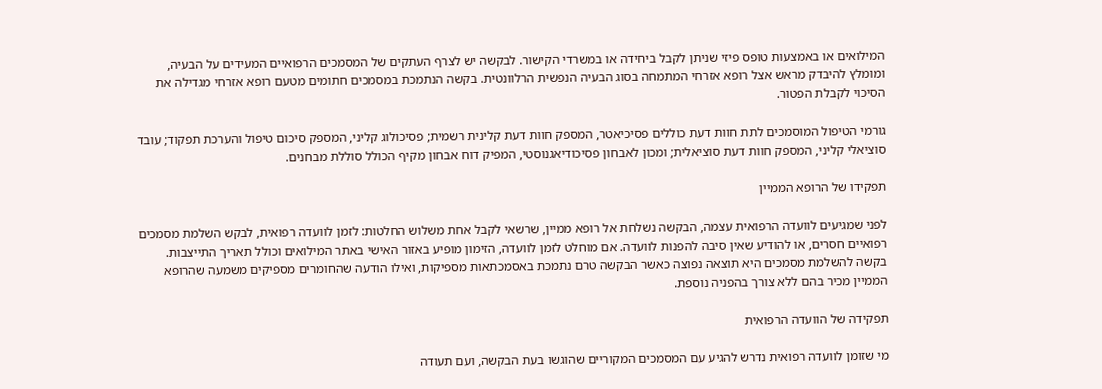המילואים או באמצעות טופס פיזי שניתן לקבל ביחידה או במשרדי הקישור. לבקשה יש לצרף העתקים של המסמכים הרפואיים המעידים על הבעיה, ומומלץ להיבדק מראש אצל רופא אזרחי המתמחה בסוג הבעיה הנפשית הרלוונטית. בקשה הנתמכת במסמכים חתומים מטעם רופא אזרחי מגדילה את הסיכוי לקבלת הפטור.

גורמי הטיפול המוסמכים לתת חוות דעת כוללים פסיכיאטר, המספק חוות דעת קלינית רשמית; פסיכולוג קליני, המספק סיכום טיפול והערכת תפקוד; עובד סוציאלי קליני, המספק חוות דעת סוציאלית; ומכון לאבחון פסיכודיאגנוסטי, המפיק דוח אבחון מקיף הכולל סוללת מבחנים.

תפקידו של הרופא הממיין

לפני שמגיעים לוועדה הרפואית עצמה, הבקשה נשלחת אל רופא ממיין, שרשאי לקבל אחת משלוש החלטות: לזמן לוועדה רפואית, לבקש השלמת מסמכים רפואיים חסרים, או להודיע שאין סיבה להפנות לוועדה. אם מוחלט לזמן לוועדה, הזימון מופיע באזור האישי באתר המילואים וכולל תאריך התייצבות. בקשה להשלמת מסמכים היא תוצאה נפוצה כאשר הבקשה טרם נתמכת באסמכתאות מספיקות, ואילו הודעה שהחומרים מספיקים משמעה שהרופא הממיין מכיר בהם ללא צורך בהפניה נוספת.

תפקידה של הוועדה הרפואית

מי שזומן לוועדה רפואית נדרש להגיע עם המסמכים המקוריים שהוגשו בעת הבקשה, ועם תעודה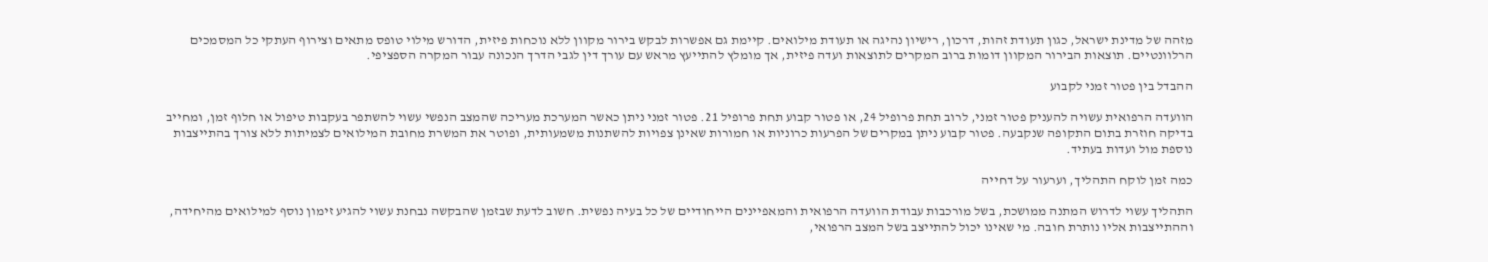מזהה של מדינת ישראל, כגון תעודת זהות, דרכון, רישיון נהיגה או תעודת מילואים. קיימת גם אפשרות לבקש בירור מקוון ללא נוכחות פיזית, הדורש מילוי טופס מתאים וצירוף העתקי כל המסמכים הרלוונטיים. תוצאות הבירור המקוון דומות ברוב המקרים לתוצאות ועדה פיזית, אך מומלץ להתייעץ מראש עם עורך דין לגבי הדרך הנכונה עבור המקרה הספציפי.

ההבדל בין פטור זמני לקבוע

הוועדה הרפואית עשויה להעניק פטור זמני, לרוב תחת פרופיל 24, או פטור קבוע תחת פרופיל 21. פטור זמני ניתן כאשר המערכת מעריכה שהמצב הנפשי עשוי להשתפר בעקבות טיפול או חלוף זמן, ומחייב בדיקה חוזרת בתום התקופה שנקבעה. פטור קבוע ניתן במקרים של הפרעות כרוניות או חמורות שאינן צפויות להשתנות משמעותית, ופוטר את המשרת מחובת המילואים לצמיתות ללא צורך בהתייצבות נוספת מול ועדות בעתיד.

כמה זמן לוקח התהליך, וערעור על דחייה

התהליך עשוי לדרוש המתנה ממושכת, בשל מורכבות עבודת הוועדה הרפואית והמאפיינים הייחודיים של כל בעיה נפשית. חשוב לדעת שבזמן שהבקשה נבחנת עשוי להגיע זימון נוסף למילואים מהיחידה, וההתייצבות אליו נותרת חובה. מי שאינו יכול להתייצב בשל המצב הרפואי,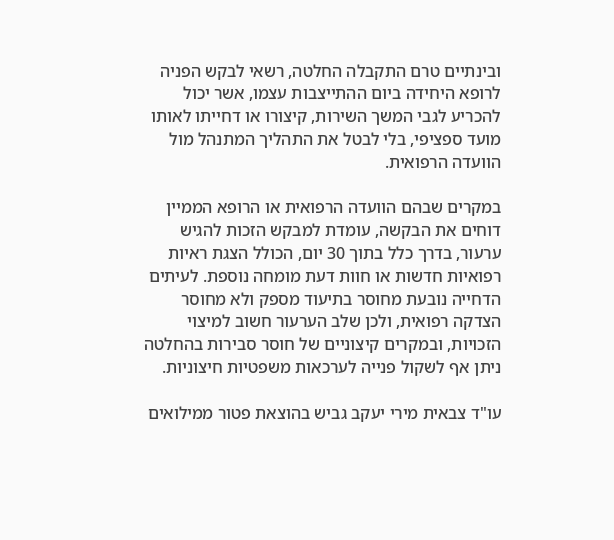ובינתיים טרם התקבלה החלטה, רשאי לבקש הפניה לרופא היחידה ביום ההתייצבות עצמו, אשר יכול להכריע לגבי המשך השירות, קיצורו או דחייתו לאותו מועד ספציפי, בלי לבטל את התהליך המתנהל מול הוועדה הרפואית.

במקרים שבהם הוועדה הרפואית או הרופא הממיין דוחים את הבקשה, עומדת למבקש הזכות להגיש ערעור, בדרך כלל בתוך 30 יום, הכולל הצגת ראיות רפואיות חדשות או חוות דעת מומחה נוספת. לעיתים הדחייה נובעת מחוסר בתיעוד מספק ולא מחוסר הצדקה רפואית, ולכן שלב הערעור חשוב למיצוי הזכויות, ובמקרים קיצוניים של חוסר סבירות בהחלטה ניתן אף לשקול פנייה לערכאות משפטיות חיצוניות.

עו"ד צבאית מירי יעקב גביש בהוצאת פטור ממילואים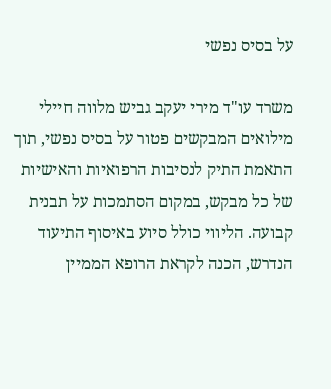על בסיס נפשי

משרד עו"ד מירי יעקב גביש מלווה חיילי מילואים המבקשים פטור על בסיס נפשי, תוך התאמת התיק לנסיבות הרפואיות והאישיות של כל מבקש, במקום הסתמכות על תבנית קבועה. הליווי כולל סיוע באיסוף התיעוד הנדרש, הכנה לקראת הרופא הממיין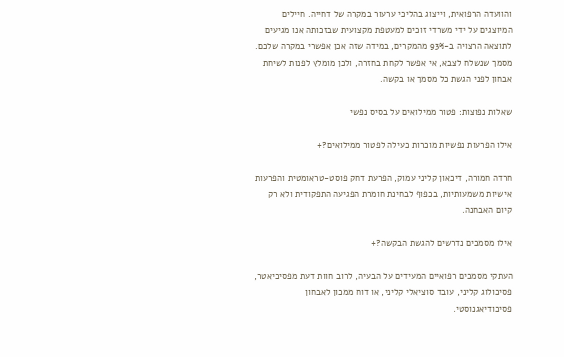והוועדה הרפואית, וייצוג בהליכי ערעור במקרה של דחייה. חיילים המיוצגים על ידי משרדי זוכים למעטפת מקצועית שבזכותה אנו מגיעים לתוצאה הרצויה ב-93% מהמקרים, במידה שזה אכן אפשרי במקרה שלכם. מסמך שנשלח לצבא, אי אפשר לקחת בחזרה, ולכן מומלץ לפנות לשיחת אבחון לפני הגשת כל מסמך או בקשה.

שאלות נפוצות: פטור ממילואים על בסיס נפשי

אילו הפרעות נפשיות מוכרות כעילה לפטור ממילואים?+

חרדה חמורה, דיכאון קליני עמוק, הפרעת דחק פוסט-טראומטית והפרעות אישיות משמעותיות, בכפוף לבחינת חומרת הפגיעה התפקודית ולא רק קיום האבחנה.

אילו מסמכים נדרשים להגשת הבקשה?+

העתקי מסמכים רפואיים המעידים על הבעיה, לרוב חוות דעת מפסיכיאטר, פסיכולוג קליני, עובד סוציאלי קליני, או דוח ממכון לאבחון פסיכודיאגנוסטי.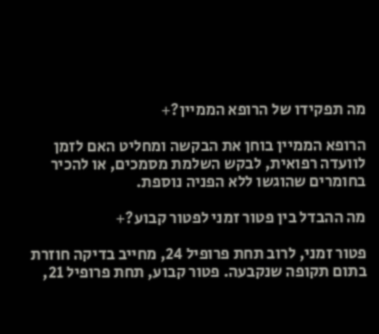מה תפקידו של הרופא הממיין?+

הרופא הממיין בוחן את הבקשה ומחליט האם לזמן לוועדה רפואית, לבקש השלמת מסמכים, או להכיר בחומרים שהוגשו ללא הפניה נוספת.

מה ההבדל בין פטור זמני לפטור קבוע?+

פטור זמני, לרוב תחת פרופיל 24, מחייב בדיקה חוזרת בתום תקופה שנקבעה. פטור קבוע, תחת פרופיל 21,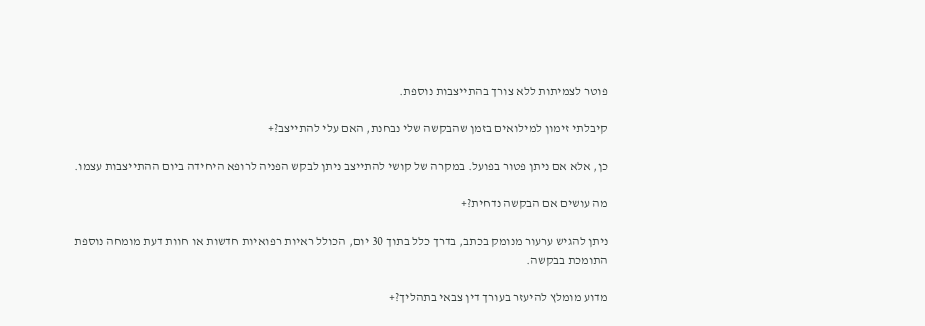פוטר לצמיתות ללא צורך בהתייצבות נוספת.

קיבלתי זימון למילואים בזמן שהבקשה שלי נבחנת, האם עלי להתייצב?+

כן, אלא אם ניתן פטור בפועל. במקרה של קושי להתייצב ניתן לבקש הפניה לרופא היחידה ביום ההתייצבות עצמו.

מה עושים אם הבקשה נדחית?+

ניתן להגיש ערעור מנומק בכתב, בדרך כלל בתוך 30 יום, הכולל ראיות רפואיות חדשות או חוות דעת מומחה נוספת התומכת בבקשה.

מדוע מומלץ להיעזר בעורך דין צבאי בתהליך?+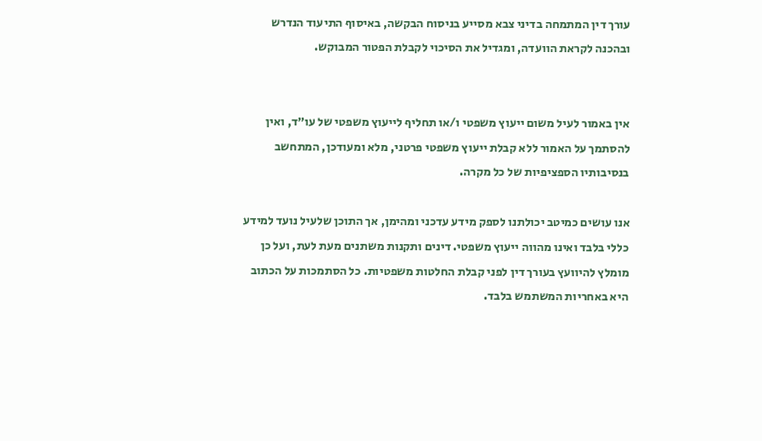עורך דין המתמחה בדיני צבא מסייע בניסוח הבקשה, באיסוף התיעוד הנדרש ובהכנה לקראת הוועדה, ומגדיל את הסיכוי לקבלת הפטור המבוקש.


אין באמור לעיל משום ייעוץ משפטי ו/או תחליף לייעוץ משפטי של עו״ד, ואין להסתמך על האמור ללא קבלת ייעוץ משפטי פרטני, מלא ומעודכן, המתחשב בנסיבותיו הספציפיות של כל מקרה.

אנו עושים כמיטב יכולתנו לספק מידע עדכני ומהימן, אך התוכן שלעיל נועד למידע כללי בלבד ואינו מהווה ייעוץ משפטי. דינים ותקנות משתנים מעת לעת, ועל כן מומלץ להיוועץ בעורך דין לפני קבלת החלטות משפטיות. כל הסתמכות על הכתוב היא באחריות המשתמש בלבד.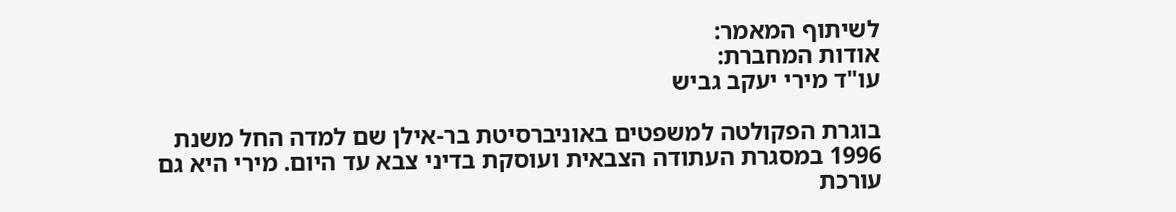לשיתוף המאמר:
אודות המחברת:
עו"ד מירי יעקב גביש

בוגרת הפקולטה למשפטים באוניברסיטת בר-אילן שם למדה החל משנת 1996 במסגרת העתודה הצבאית ועוסקת בדיני צבא עד היום. מירי היא גם עורכת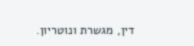דין, מגשרת ונוטריון.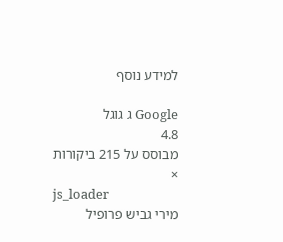למידע נוסף

Google ג גוגל
4.8
מבוסס על 215 ביקורות
×
js_loader
מירי גביש פרופיל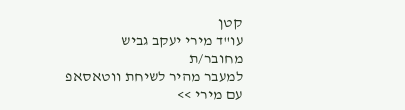קטן
עו"ד מירי יעקב גביש
מחובר/ת
למעבר מהיר לשיחת ווטאסאפ
עם מירי >>